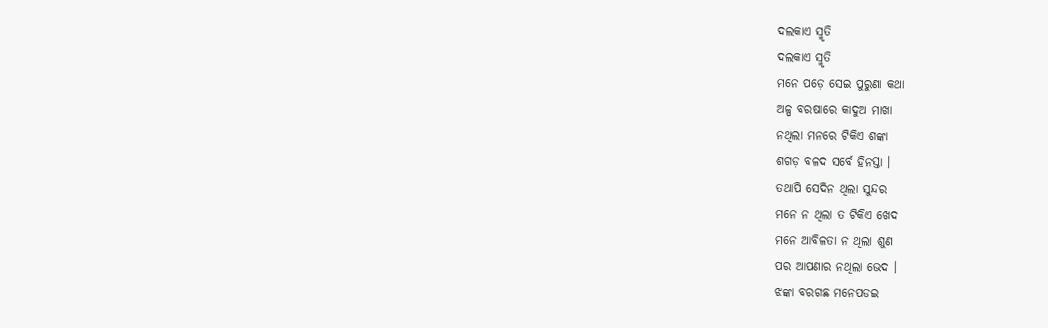ଦଲକାଏ ସ୍ମୃତି
ଦଲକାଏ ସ୍ମୃତି
ମନେ ପଡ଼େ ସେଇ ପୁରୁଣା କଥା
ଅଳ୍ପ ବରଷାରେ କାଦୁଅ ମାଖା
ନଥିଲା ମନରେ ଟିକିଏ ଶଙ୍କା
ଶଗଡ଼ ବଳଦ ସର୍ବେ ହିନସ୍ତା ।
ତଥାପି ସେଦିନ ଥିଲା ସୁନ୍ଦର
ମନେ ନ ଥିଲା ତ ଟିକିଏ ଖେଦ
ମନେ ଆବିଳତା ନ ଥିଲା ଶୁଣ
ପର ଆପଣାର ନଥିଲା ଭେଦ ।
ଝଙ୍କା ବରଗଛ ମନେପଡଇ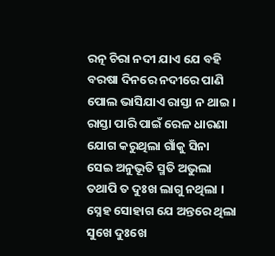ରତ୍ନ ଚିରା ନଦୀ ଯାଏ ଯେ ବହି
ବରଷା ଦିନରେ ନଦୀରେ ପାଣି
ପୋଲ ଭାସିଯାଏ ରାସ୍ତା ନ ଥାଇ ।
ରାସ୍ତା ପାରି ପାଇଁ ରେଳ ଧାରଣା
ଯୋଗ କରୁଥିଲା ଗାଁକୁ ସିନା
ସେଇ ଅନୁଭୂତି ସ୍ମତି ଅଭୁଲା
ତଥାପି ତ ଦୁଃଖ ଲାଗୁ ନଥିଲା ।
ସ୍ନେହ ସୋହାଗ ଯେ ଅନ୍ତରେ ଥିଲା
ସୁଖେ ଦୁଃଖେ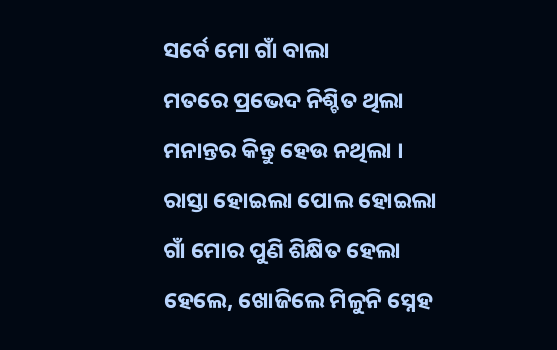ସର୍ବେ ମୋ ଗାଁ ବାଲା
ମତରେ ପ୍ରଭେଦ ନିଶ୍ଚିତ ଥିଲା
ମନାନ୍ତର କିନ୍ତୁ ହେଉ ନଥିଲା ।
ରାସ୍ତା ହୋଇଲା ପୋଲ ହୋଇଲା
ଗାଁ ମୋର ପୁଣି ଶିକ୍ଷିତ ହେଲା
ହେଲେ, ଖୋଜିଲେ ମିଳୁନି ସ୍ନେହ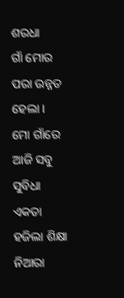ଶରଧା
ଗାଁ ମୋର ପରା ଉନ୍ନତ ହେଲା ।
ମୋ ଗାଁରେ ଆଜି ସବୁ ସୁବିଧା
ଏକତା ହଜିଲା ଶିକ୍ଷା ନିଆରା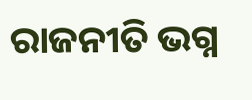ରାଜନୀତି ଭଗ୍ନ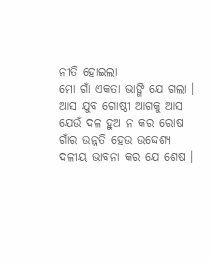ନୀତି ହୋଇଲା
ମୋ ଗାଁ ଏକତା ଭାଙ୍ଗି ଯେ ଗଲା ।
ଆସ ଯୁବ ଗୋଷ୍ଠୀ ଆଗକୁ ଆସ
ଯେଉଁ ଦଳ ହୁଅ ନ କର ରୋଷ
ଗାଁର ଉନ୍ନତି ହେଉ ଉଦ୍ଦେଶ୍ୟ
ଦଳୀୟ ଭାବନା କର ଯେ ଶେଷ ।